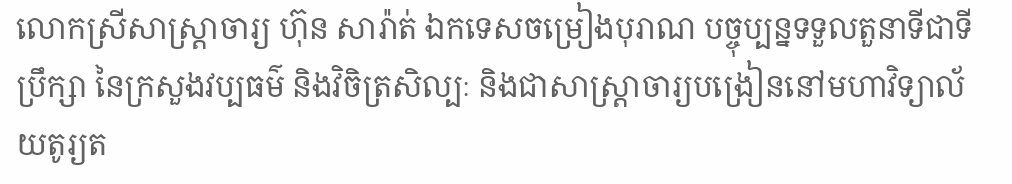លោកស្រីសាស្រ្តាចារ្យ ហ៊ុន សារ៉ាត់ ឯកទេសចម្រៀងបុរាណ បច្ចុប្បន្នទទួលតួនាទីជាទីប្រឹក្សា នៃក្រសួងវប្បធម៌ និងវិចិត្រសិល្បៈ និងជាសាស្រ្តាចារ្យបង្រៀននៅមហាវិទ្យាល័យតូរ្យត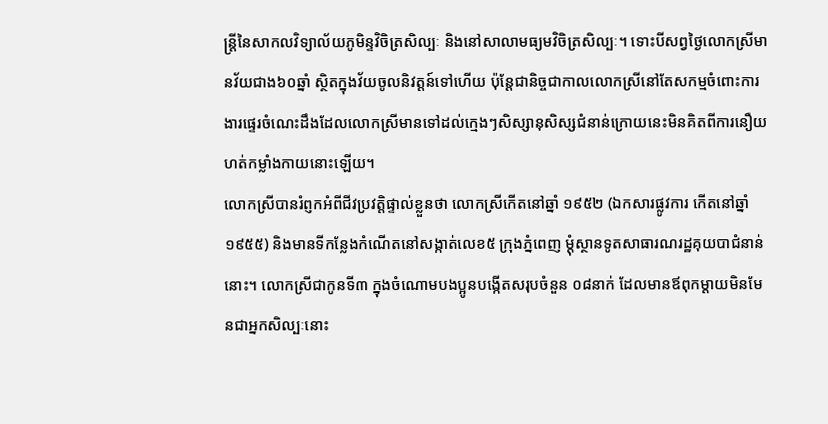ន្រ្តីនៃសាកលវិទ្យាល័យភូមិន្ទវិចិត្រសិល្បៈ និងនៅសាលាមធ្យមវិចិត្រសិល្បៈ។ ទោះបីសព្វថ្ងៃលោកស្រីមានវ័យជាង៦០ឆ្នាំ ស្ថិតក្នុងវ័យចូលនិវត្តន៍ទៅហើយ ប៉ុន្តែជានិច្ចជាកាលលោកស្រីនៅតែសកម្មចំពោះការងារផ្ទេរចំណេះដឹងដែលលោកស្រីមានទៅដល់ក្មេងៗសិស្សានុសិស្សជំនាន់ក្រោយនេះមិនគិតពីការនឿយហត់កម្លាំងកាយនោះឡើយ។
លោកស្រីបានរំព្ញកអំពីជីវប្រវត្តិផ្ទាល់ខ្លួនថា លោកស្រីកើតនៅឆ្នាំ ១៩៥២ (ឯកសារផ្លូវការ កើតនៅឆ្នាំ១៩៥៥) និងមានទីកន្លែងកំណើតនៅសង្កាត់លេខ៥ ក្រុងភ្នំពេញ ម្តុំស្ថានទូតសាធារណរដ្ឋគុយបាជំនាន់នោះ។ លោកស្រីជាកូនទី៣ ក្នុងចំណោមបងប្អូនបង្កើតសរុបចំនួន ០៨នាក់ ដែលមានឪពុកម្តាយមិនមែនជាអ្នកសិល្បៈនោះ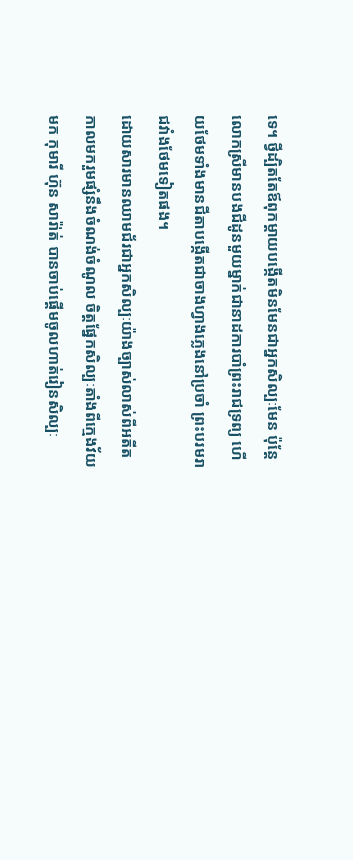ទេ។ ថ្វីដ្បិតតែឪពុកម្តាយបង្កើតមិនមែនជាអ្នកសិល្បៈមែន ប៉ុន្តែលោកស្រីមានបងជីដូនមួយម្នាក់ជានាដការបាំព្រះរាជទ្រព្យ ហើយថែមទាំងមានជីតាបង្កើតជាចាងហ្វាងភ្លេងនៅប្រចាំ ព្រះបរមរាជវាំងថែមទៀតផង។
ដោយសារមានឈាមជ័រជាអ្នកសិល្បៈយ៉ាងច្បាស់លាស់ពីអតីតកាលមករួមផ្សំនឹងចំណង់ចំណូល ចិត្តផ្នែកសិល្បៈតាំងពីក្មេងវ័យមក កុមារី ហ៊ុន សារ៉ា់ត់ បានចាប់ផ្តើមចូលហាត់រៀនសិល្បៈ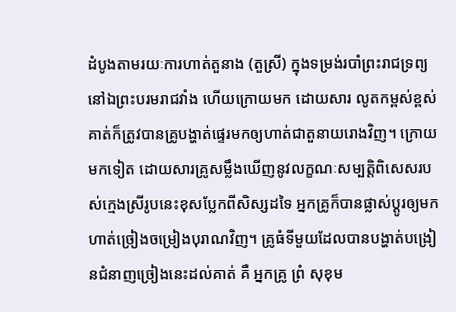ដំបូងតាមរយៈការហាត់តួនាង (តួស្រី) ក្នុងទម្រង់របាំព្រះរាជទ្រព្យនៅឯព្រះបរមរាជវាំង ហើយក្រោយមក ដោយសារ លូតកម្ពស់ខ្ពស់ គាត់ក៏ត្រូវបានគ្រូបង្ហាត់ផ្ទេរមកឲ្យហាត់ជាតួនាយរោងវិញ។ ក្រោយមកទៀត ដោយសារគ្រូសម្លឹងឃើញនូវលក្ខណៈសម្បត្តិពិសេសរបស់ក្មេងស្រីរូបនេះខុសប្លែកពីសិស្សដទៃ អ្នកគ្រូក៏បានផ្លាស់ប្តូរឲ្យមកហាត់ច្រៀងចម្រៀងបុរាណវិញ។ គ្រូធំទីមួយដែលបានបង្ហាត់បង្រៀនជំនាញច្រៀងនេះដល់គាត់ គឺ អ្នកគ្រូ ព្រំ សុខុម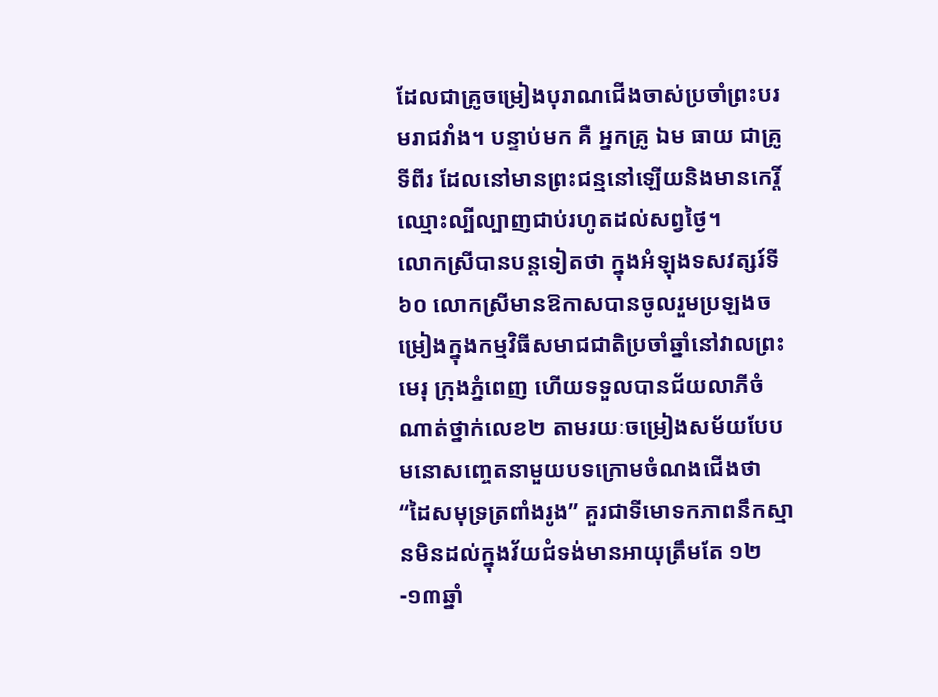ដែលជាគ្រូចម្រៀងបុរាណជើងចាស់ប្រចាំព្រះបរមរាជវាំង។ បន្ទាប់មក គឺ អ្នកគ្រូ ឯម ធាយ ជាគ្រូទីពីរ ដែលនៅមានព្រះជន្មនៅឡើយនិងមានកេរ្តិ៍ឈ្មោះល្បីល្បាញជាប់រហូតដល់សព្វថ្ងៃ។
លោកស្រីបានបន្តទៀតថា ក្នុងអំឡុងទសវត្សរ៍ទី៦០ លោកស្រីមានឱកាសបានចូលរួមប្រឡងចម្រៀងក្នុងកម្មវិធីសមាជជាតិប្រចាំឆ្នាំនៅវាលព្រះមេរុ ក្រុងភ្នំពេញ ហើយទទួលបានជ័យលាភីចំណាត់ថ្នាក់លេខ២ តាមរយៈចម្រៀងសម័យបែបមនោសញ្ចេតនាមួយបទក្រោមចំណងជើងថា “ដៃសមុទ្រត្រពាំងរូង” គួរជាទីមោទកភាពនឹកស្មានមិនដល់ក្នុងវ័យជំទង់មានអាយុត្រឹមតែ ១២-១៣ឆ្នាំ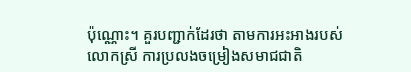ប៉ុណ្ណោះ។ គួរបញ្ជាក់ដែរថា តាមការអះអាងរបស់លោកស្រី ការប្រលងចម្រៀងសមាជជាតិ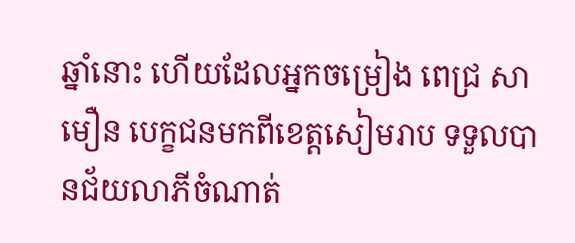ឆ្នាំនោះ ហើយដែលអ្នកចម្រៀង ពេជ្រ សាមឿន បេក្ខជនមកពីខេត្តសៀមរាប ទទួលបានជ័យលាភីចំណាត់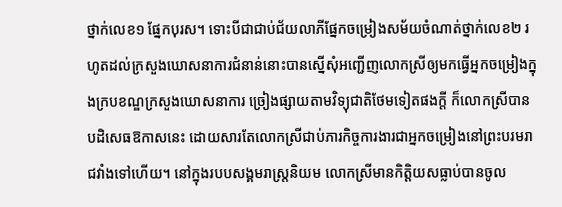ថ្នាក់លេខ១ ផ្នែកបុរស។ ទោះបីជាជាប់ជ័យលាភីផ្នែកចម្រៀងសម័យចំណាត់ថ្នាក់លេខ២ រហូតដល់ក្រសួងឃោសនាការជំនាន់នោះបានស្នើសុំអញ្ជើញលោកស្រីឲ្យមកធ្វើអ្នកចម្រៀងក្នុងក្របខណ្ឌក្រសួងឃោសនាការ ច្រៀងផ្សាយតាមវិទ្យុជាតិថែមទៀតផងក្តី ក៏លោកស្រីបានបដិសេធឱកាសនេះ ដោយសារតែលោកស្រីជាប់ភារកិច្ចការងារជាអ្នកចម្រៀងនៅព្រះបរមរាជវាំងទៅហើយ។ នៅក្នុងរបបសង្គមរាស្រ្តនិយម លោកស្រីមានកិត្តិយសធ្លាប់បានចូល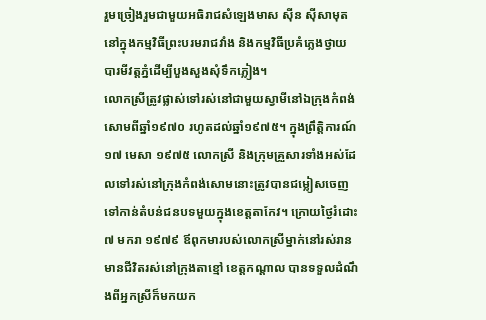រួមច្រៀងរួមជាមួយអធិរាជសំឡេងមាស ស៊ីន ស៊ីសាមុត នៅក្នុងកម្មវិធីព្រះបរមរាជវាំង និងកម្មវិធីប្រគំភ្លេងថ្វាយបារមីវត្តភ្នំដើម្បីបួងសួងសុំទឹកភ្លៀង។
លោកស្រីត្រូវផ្លាស់ទៅរស់នៅជាមួយស្វាមីនៅឯក្រុងកំពង់សោមពីឆ្នាំ១៩៧០ រហូតដល់ឆ្នាំ១៩៧៥។ ក្នុងព្រឹត្តិការណ៍ ១៧ មេសា ១៩៧៥ លោកស្រី និងក្រុមគ្រួសារទាំងអស់ដែលទៅរស់នៅក្រុងកំពង់សោមនោះត្រូវបានជម្លៀសចេញទៅកាន់តំបន់ជនបទមួយក្នុងខេត្តតាកែវ។ ក្រោយថ្ងៃរំដោះ ៧ មករា ១៩៧៩ ឪពុកមារបស់លោកស្រីម្នាក់នៅរស់រានមានជីវិតរស់នៅក្រុងតាខ្មៅ ខេត្តកណ្តាល បានទទួលដំណឹងពីអ្នកស្រីក៏មកយក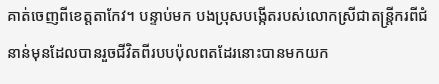គាត់ចេញពីខេត្តតាកែវ។ បន្ទាប់មក បងប្រុសបង្កើតរបស់លោកស្រីជាតន្រ្តីករពីជំនាន់មុនដែលបានរួចជីវិតពីរបបប៉ុលពតដែរនោះបានមកយក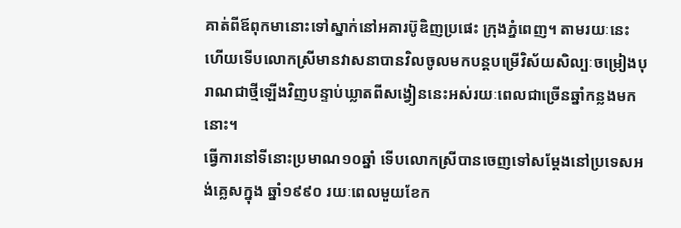គាត់ពីឪពុកមានោះទៅស្នាក់នៅអគារប៊ូឌិញប្រផេះ ក្រុងភ្នំពេញ។ តាមរយៈនេះហើយទើបលោកស្រីមានវាសនាបានវិលចូលមកបន្តបម្រើវិស័យសិល្បៈចម្រៀងបុរាណជាថ្មីឡើងវិញបន្ទាប់ឃ្លាតពីសង្វៀននេះអស់រយៈពេលជាច្រើនឆ្នាំកន្លងមកនោះ។
ធ្វើការនៅទីនោះប្រមាណ១០ឆ្នាំ ទើបលោកស្រីបានចេញទៅសម្តែងនៅប្រទេសអង់គ្លេសក្នុង ឆ្នាំ១៩៩០ រយៈពេលមួយខែក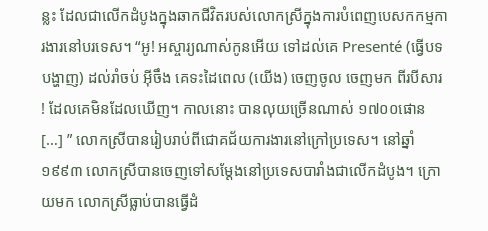ន្លះ ដែលជាលើកដំបូងក្នុងឆាកជីវិតរបស់លោកស្រីក្នុងការបំពេញបេសកកម្មការងារនៅបរទេស។ “អូ! អស្ចារ្យណាស់កូនអើយ ទៅដល់គេ Presenté (ធ្វើបទបង្ហាញ) ដល់រាំចប់ អ៊ីចឹង គេទះដៃពេល (យើង) ចេញចូល ចេញមក ពីរបីសារ ! ដែលគេមិនដែលឃើញ។ កាលនោះ បានលុយច្រើនណាស់ ១៧០០ផោន […] ” លោកស្រីបានរៀបរាប់ពីជោគជ័យការងារនៅក្រៅប្រទេស។ នៅឆ្នាំ ១៩៩៣ លោកស្រីបានចេញទៅសម្តែងនៅប្រទេសបារាំងជាលើកដំបូង។ ក្រោយមក លោកស្រីធ្លាប់បានធ្វើដំ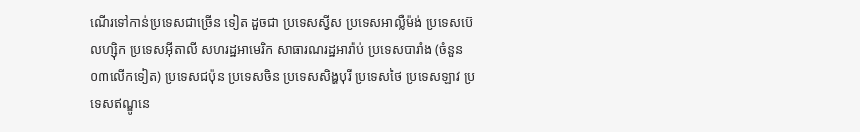ណើរទៅកាន់ប្រទេសជាច្រើន ទៀត ដួចជា ប្រទេសស្វីស ប្រទេសអាល្លឺម៉ង់ ប្រទេសប៊េលហ្ស៊ិក ប្រទេសអ៊ីតាលី សហរដ្ឋអាមេរិក សាធារណរដ្ឋអារ៉ាប់ ប្រទេសបារាំង (ចំនួន០៣លើកទៀត) ប្រទេសជប៉ុន ប្រទេសចិន ប្រទេសសិង្ហបុរី ប្រទេសថៃ ប្រទេសឡាវ ប្រទេសឥណ្ឌូនេ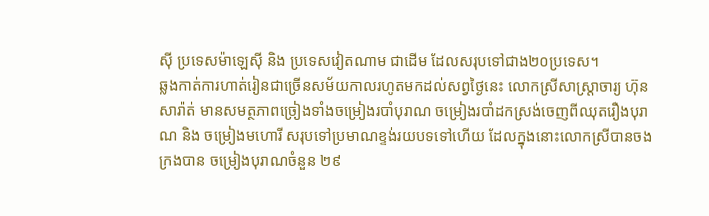ស៊ី ប្រទេសម៉ាឡេស៊ី និង ប្រទេសវៀតណាម ជាដើម ដែលសរុបទៅជាង២០ប្រទេស។
ឆ្លងកាត់ការហាត់រៀនជាច្រើនសម័យកាលរហូតមកដល់សព្វថ្ងៃនេះ លោកស្រីសាស្រ្តាចារ្យ ហ៊ុន សារ៉ាត់ មានសមត្ថភាពច្រៀងទាំងចម្រៀងរបាំបុរាណ ចម្រៀងរបាំដកស្រង់ចេញពីឈុតរឿងបុរាណ និង ចម្រៀងមហោរី សរុបទៅប្រមាណខ្ទង់រយបទទៅហើយ ដែលក្នុងនោះលោកស្រីបានចងក្រងបាន ចម្រៀងបុរាណចំនួន ២៩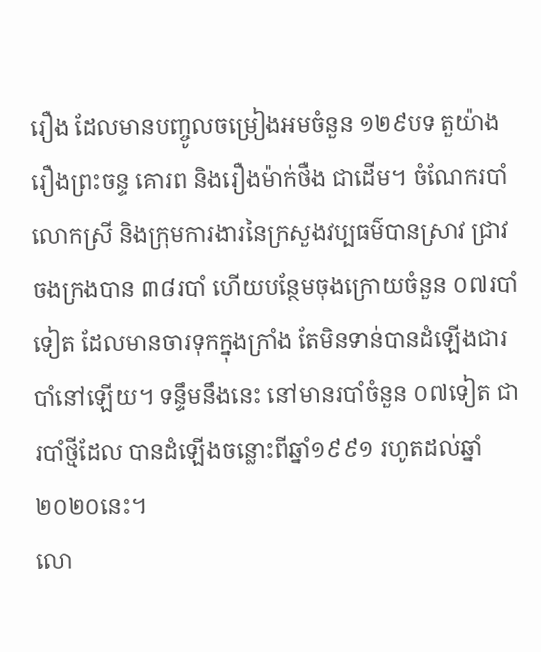រឿង ដែលមានបញ្ចូលចម្រៀងអមចំនួន ១២៩បទ តួយ៉ាង រឿងព្រះចន្ទ គោរព និងរឿងម៉ាក់ថឺង ជាដើម។ ចំណែករបាំ លោកស្រី និងក្រុមការងារនៃក្រសួងវប្បធម៌បានស្រាវ ជ្រាវចងក្រងបាន ៣៨របាំ ហើយបន្ថែមចុងក្រោយចំនួន ០៧របាំទៀត ដែលមានចារទុកក្នុងក្រាំង តែមិនទាន់បានដំឡើងជារបាំនៅឡើយ។ ទន្ទឹមនឹងនេះ នៅមានរបាំចំនួន ០៧ទៀត ជារបាំថ្មីដែល បានដំឡើងចន្លោះពីឆ្នាំ១៩៩១ រហូតដល់ឆ្នាំ២០២០នេះ។
លោ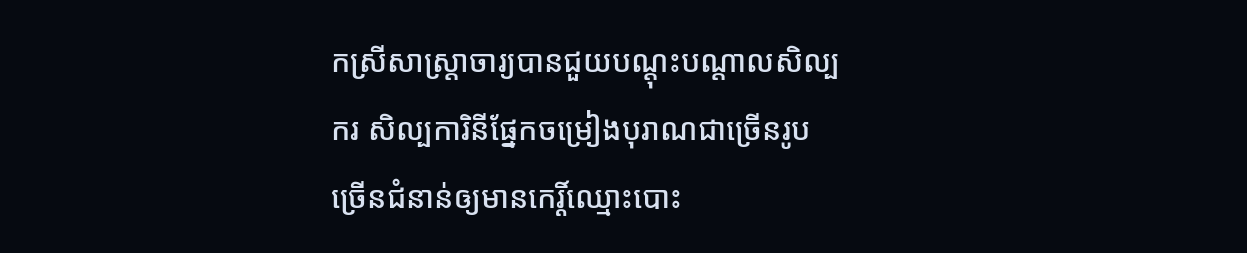កស្រីសាស្រ្តាចារ្យបានជួយបណ្តុះបណ្តាលសិល្បករ សិល្បការិនីផ្នែកចម្រៀងបុរាណជាច្រើនរូបច្រើនជំនាន់ឲ្យមានកេរ្តិ៍ឈ្មោះបោះ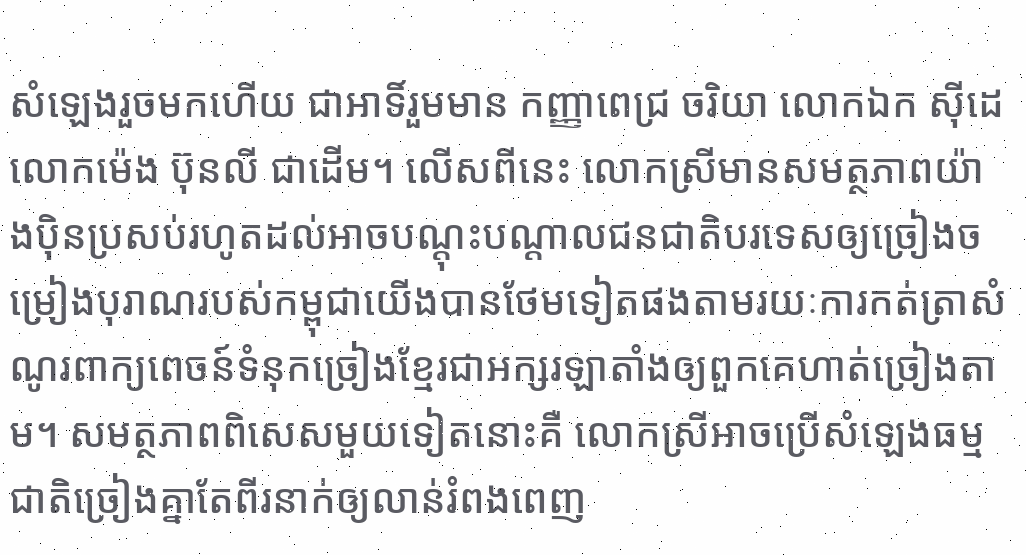សំឡេងរួចមកហើយ ជាអាទិ៍រួមមាន កញ្ញាពេជ្រ ចរិយា លោកឯក ស៊ីដេ លោកម៉េង ប៊ុនលី ជាដើម។ លើសពីនេះ លោកស្រីមានសមត្ថភាពយ៉ាងប៉ិនប្រសប់រហូតដល់អាចបណ្តុះបណ្តាលជនជាតិបរទេសឲ្យច្រៀងចម្រៀងបុរាណរបស់កម្ពុជាយើងបានថែមទៀតផងតាមរយៈការកត់ត្រាសំណូរពាក្យពេចន៍ទំនុកច្រៀងខ្មែរជាអក្សរឡាតាំងឲ្យពួកគេហាត់ច្រៀងតាម។ សមត្ថភាពពិសេសមួយទៀតនោះគឺ លោកស្រីអាចប្រើសំឡេងធម្មជាតិច្រៀងគ្នាតែពីរនាក់ឲ្យលាន់រំពងពេញ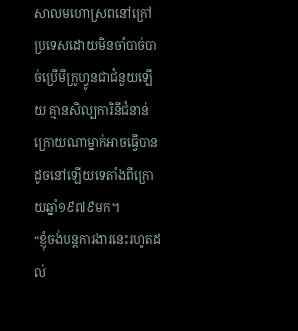សាលមហោស្រពនៅក្រៅប្រទេសដោយមិនចាំបាច់បាច់ប្រើមីក្រូហ្វូនជាជំនួយឡើយ គ្មានសិល្បការិនីជំនាន់ក្រោយណាម្នាក់អាចធ្វើបានដូចនៅឡើយទេតាំងពីក្រោយឆ្នាំ១៩៧៩មក។
“ខ្ញុំចង់បន្តការងារនេះរហូតដល់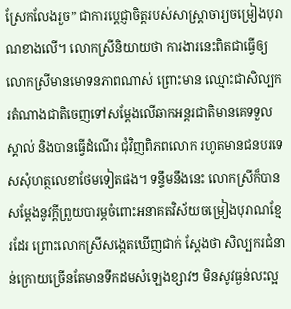ស្រែកលែងរួច” ជាការប្តេជ្ញាចិត្តរបស់សាស្រ្តាចារ្យចម្រៀងបុរាណខាងលើ។ លោកស្រីនិយាយថា ការងារនេះពិតជាធ្វើឲ្យលោកស្រីមានមោទនភាពណាស់ ព្រោះមាន ឈ្មោះជាសិល្បករតំណាងជាតិចេញទៅសម្តែងលើឆាកអន្តរជាតិមានគេទទួលស្គាល់ និងបានធ្វើដំណើរ ជុំវិញពិភពលោក រហូតមានជនបរទេសសុំហត្ថលេខាថែមទៀតផង។ ទន្ទឹមនឹងនេះ លោកស្រីក៏បានសម្តែងនូវក្តីព្រួយបារម្ភចំពោះអនាគតវិស័យចម្រៀងបុរាណខ្មែរដែរ ព្រោះលោកស្រីសង្កេតឃើញជាក់ ស្តែងថា សិល្បករជំនាន់ក្រោយច្រើនតែមានទឹកដមសំឡេងខ្សាវៗ មិនសូវធ្ងន់លះល្អ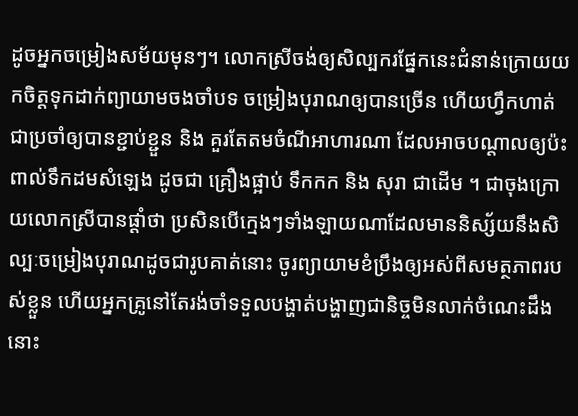ដូចអ្នកចម្រៀងសម័យមុនៗ។ លោកស្រីចង់ឲ្យសិល្បករផ្នែកនេះជំនាន់ក្រោយយកចិត្តទុកដាក់ព្យាយាមចងចាំបទ ចម្រៀងបុរាណឲ្យបានច្រើន ហើយហ្វឹកហាត់ជាប្រចាំឲ្យបានខ្ជាប់ខ្ជួន និង គួរតែតមចំណីអាហារណា ដែលអាចបណ្តាលឲ្យប៉ះពាល់ទឹកដមសំឡេង ដូចជា គ្រឿងផ្អាប់ ទឹកកក និង សុរា ជាដើម ។ ជាចុងក្រោយលោកស្រីបានផ្តាំថា ប្រសិនបើក្មេងៗទាំងឡាយណាដែលមាននិស្ស័យនឹងសិល្បៈចម្រៀងបុរាណដូចជារូបគាត់នោះ ចូរព្យាយាមខំប្រឹងឲ្យអស់ពីសមត្ថភាពរបស់ខ្លួន ហើយអ្នកគ្រូនៅតែរង់ចាំទទួលបង្ហាត់បង្ហាញជានិច្ចមិនលាក់ចំណេះដឹងនោះ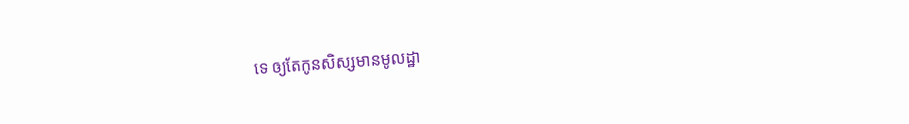ទេ ឲ្យតែកូនសិស្សមានមូលដ្ឋា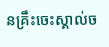នគ្រឹះចេះស្គាល់ច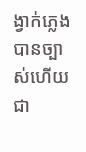ង្វាក់ភ្លេងបានច្បាស់ហើយជា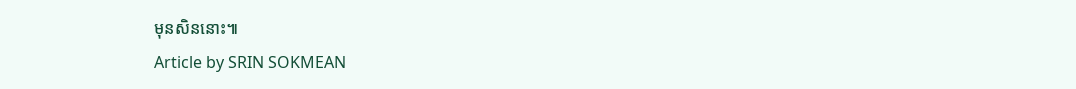មុនសិននោះ៕
Article by SRIN SOKMEAN